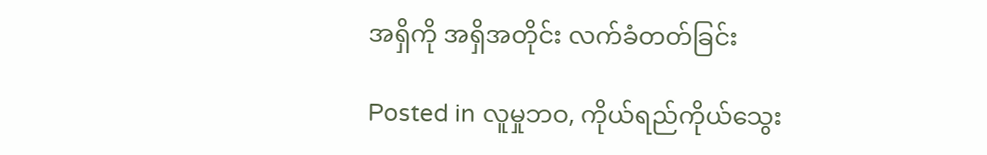အရှိကို အရှိအတိုင်း လက်ခံတတ်ခြင်း

Posted in လူမှုဘဝ, ကိုယ်ရည်ကိုယ်သွေး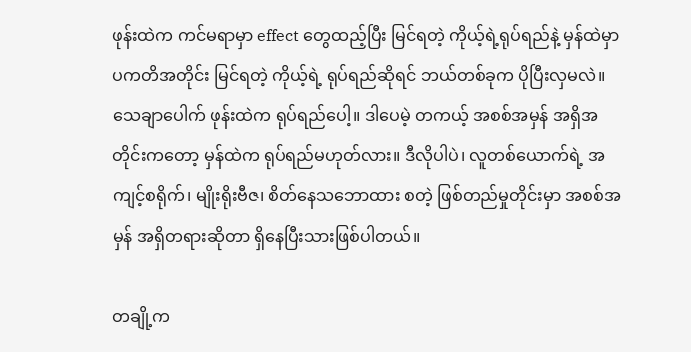ဖုန်းထဲက ကင်မရာမှာ effect တွေထည့်ပြီး မြင်ရတဲ့ ကိုယ့်ရဲ့ရုပ်ရည်နဲ့ မှန်ထဲမှာ ပကတိအတိုင်း မြင်ရတဲ့ ကိုယ့်ရဲ့ ရုပ်ရည်ဆိုရင် ဘယ်တစ်ခုက ပိုပြီးလှမလဲ။ သေချာပေါက် ဖုန်းထဲက ရုပ်ရည်ပေါ့။ ဒါပေမဲ့ တကယ့် အစစ်အမှန် အရှိအတိုင်းကတော့ မှန်ထဲက ရုပ်ရည်မဟုတ်လား။ ဒီလိုပါပဲ၊ လူတစ်ယောက်ရဲ့ အကျင့်စရိုက်၊ မျိုးရိုးဗီဇ၊ စိတ်နေသဘောထား စတဲ့ ဖြစ်တည်မှုတိုင်းမှာ အစစ်အမှန် အရှိတရားဆိုတာ ရှိနေပြီးသားဖြစ်ပါတယ်။

တချို့က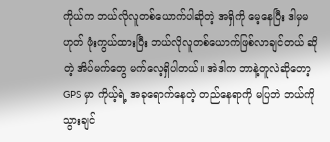ကိုယ်က ဘယ်လိုလူတစ်ယောက်ပါဆိုတဲ့ အရှိကို မေ့နေပြီး ဒါမှမဟုတ် ဖုံးကွယ်ထားပြီး ဘယ်လိုလူတစ်ယောက်ဖြစ်လာချင်တယ် ဆိုတဲ့ အိပ်မက်တွေ မက်လေ့ရှိပါတယ်။ အဲဒါက ဘာနဲ့တူလဲဆိုတော့ GPS မှာ ကိုယ့်ရဲ့ အခုရောက်နေတဲ့ တည်နေရာကို မပြဘဲ ဘယ်ကိုသွားချင်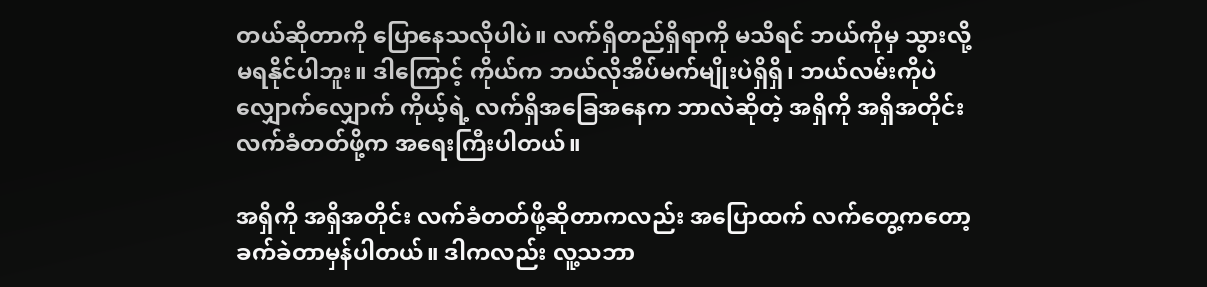တယ်ဆိုတာကို ပြောနေသလိုပါပဲ။ လက်ရှိတည်ရှိရာကို မသိရင် ဘယ်ကိုမှ သွားလို့မရနိုင်ပါဘူး။ ဒါကြောင့် ကိုယ်က ဘယ်လိုအိပ်မက်မျိုးပဲရှိရှိ၊ ဘယ်လမ်းကိုပဲလျှောက်လျှောက် ကိုယ့်ရဲ့ လက်ရှိအခြေအနေက ဘာလဲဆိုတဲ့ အရှိကို အရှိအတိုင်း လက်ခံတတ်ဖို့က အရေးကြီးပါတယ်။

အရှိကို အရှိအတိုင်း လက်ခံတတ်ဖို့ဆိုတာကလည်း အပြောထက် လက်တွေ့ကတော့ ခက်ခဲတာမှန်ပါတယ်။ ဒါကလည်း လူ့သဘာ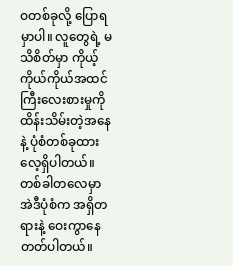ဝတစ်ခုလို့ ပြောရမှာပါ။ လူတွေရဲ့ မသိစိတ်မှာ ကိုယ့်ကိုယ်ကိုယ်အထင်ကြီးလေးစားမှုကို ထိန်းသိမ်းတဲ့အနေနဲ့ ပုံစံတစ်ခုထားလေ့ရှိပါတယ်။ တစ်ခါတလေမှာ အဲဒီပုံစံက အရှိတရားနဲ့ ဝေးကွာနေတတ်ပါတယ်။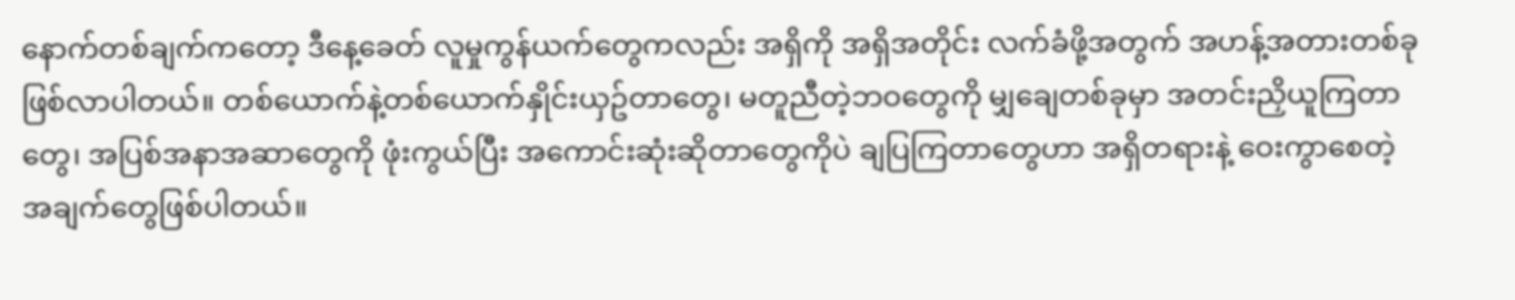နောက်တစ်ချက်ကတော့ ဒီနေ့ခေတ် လူမှုကွန်ယက်တွေကလည်း အရှိကို အရှိအတိုင်း လက်ခံဖို့အတွက် အဟန့်အတားတစ်ခု ဖြစ်လာပါတယ်။ တစ်ယောက်နဲ့တစ်ယောက်နှိုင်းယှဥ်တာတွေ၊ မတူညီတဲ့ဘဝတွေကို မျှချေတစ်ခုမှာ အတင်းညှိယူကြတာတွေ၊ အပြစ်အနာအဆာတွေကို ဖုံးကွယ်ပြီး အကောင်းဆုံးဆိုတာတွေကိုပဲ ချပြကြတာတွေဟာ အရှိတရားနဲ့ ဝေးကွာစေတဲ့ အချက်တွေဖြစ်ပါတယ်။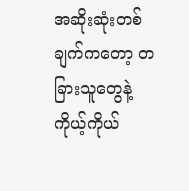အဆိုးဆုံးတစ်ချက်ကတော့ တခြားသူတွေနဲ့ ကိုယ့်ကိုယ်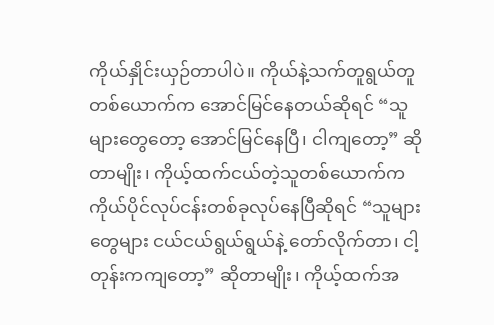ကိုယ်နှိုင်းယှဉ်တာပါပဲ။ ကိုယ်နဲ့သက်တူရွယ်တူတစ်ယောက်က အောင်မြင်နေတယ်ဆိုရင် “သူများတွေတော့ အောင်မြင်နေပြီ၊ ငါကျတော့” ဆိုတာမျိုး၊ ကိုယ့်ထက်ငယ်တဲ့သူတစ်ယောက်က ကိုယ်ပိုင်လုပ်ငန်းတစ်ခုလုပ်နေပြီဆိုရင် “သူများတွေများ ငယ်ငယ်ရွယ်ရွယ်နဲ့ တော်လိုက်တာ၊ ငါ့တုန်းကကျတော့” ဆိုတာမျိုး၊ ကိုယ့်ထက်အ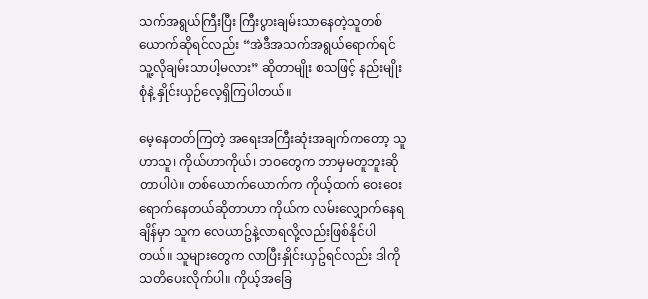သက်အရွယ်ကြီးပြီး ကြီးပွားချမ်းသာနေတဲ့သူတစ်ယောက်ဆိုရင်လည်း “အဲဒီအသက်အရွယ်ရောက်ရင် သူ့လိုချမ်းသာပါ့မလား” ဆိုတာမျိုး စသဖြင့် နည်းမျိုးစုံနဲ့ နှိုင်းယှဉ်လေ့ရှိကြပါတယ်။

မေ့နေတတ်ကြတဲ့ အရေးအကြီးဆုံးအချက်ကတော့ သူဟာသူ၊ ကိုယ်ဟာကိုယ်၊ ဘဝတွေက ဘာမှမတူဘူးဆိုတာပါပဲ။ တစ်ယောက်ယောက်က ကိုယ့်ထက် ဝေးဝေးရောက်နေတယ်ဆိုတာဟာ ကိုယ်က လမ်းလျှောက်နေရချိန်မှာ သူက လေယာဥ်နဲ့လာရလို့လည်းဖြစ်နိုင်ပါတယ်။ သူများတွေက လာပြီးနှိုင်းယှဥ်ရင်လည်း ဒါကို သတိပေးလိုက်ပါ။ ကိုယ့်အခြေ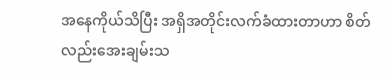အနေကိုယ်သိပြီး အရှိအတိုင်းလက်ခံထားတာဟာ စိတ်လည်းအေးချမ်းသ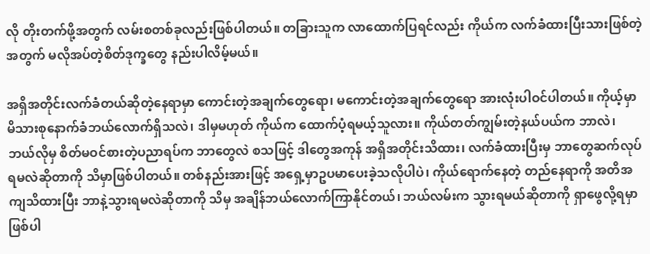လို တိုးတက်ဖို့အတွက် လမ်းစတစ်ခုလည်းဖြစ်ပါတယ်။ တခြားသူက လာထောက်ပြရင်လည်း ကိုယ်က လက်ခံထားပြီးသားဖြစ်တဲ့အတွက် မလိုအပ်တဲ့စိတ်ဒုက္ခတွေ နည်းပါလိမ့်မယ်။

အရှိအတိုင်းလက်ခံတယ်ဆိုတဲ့နေရာမှာ ကောင်းတဲ့အချက်တွေရော၊ မကောင်းတဲ့အချက်တွေရော အားလုံးပါဝင်ပါတယ်။ ကိုယ့်မှာ မိသားစုနောက်ခံဘယ်လောက်ရှိသလဲ၊ ဒါမှမဟုတ် ကိုယ်က ထောက်ပံ့ရမယ့်သူလား။ ကိုယ်တတ်ကျွမ်းတဲ့နယ်ပယ်က ဘာလဲ၊ ဘယ်လိုမှ စိတ်မဝင်စားတဲ့ပညာရပ်က ဘာတွေလဲ စသဖြင့် ဒါတွေအကုန် အရှိအတိုင်းသိထား၊ လက်ခံထားပြီးမှ ဘာတွေဆက်လုပ်ရမလဲဆိုတာကို သိမှာဖြစ်ပါတယ်။ တစ်နည်းအားဖြင့် အရှေ့မှာဥပမာပေးခဲ့သလိုပါပဲ၊ ကိုယ်ရောက်နေတဲ့ တည်နေရာကို အတိအကျသိထားပြီး ဘာနဲ့သွားရမလဲဆိုတာကို သိမှ အချိန်ဘယ်လောက်ကြာနိုင်တယ်၊ ဘယ်လမ်းက သွားရမယ်ဆိုတာကို ရှာဖွေလို့ရမှာဖြစ်ပါ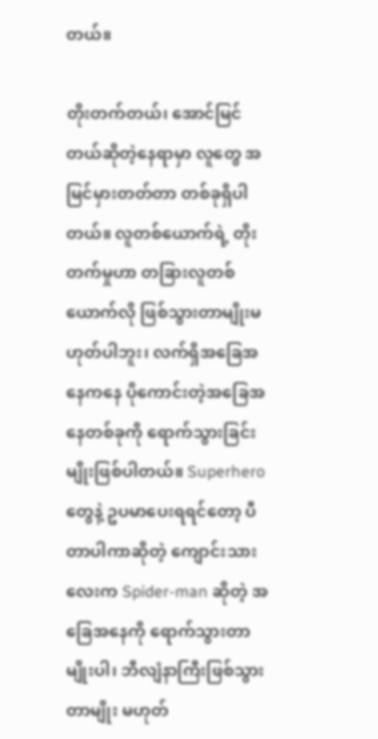တယ်။

တိုးတက်တယ်၊ အောင်မြင်တယ်ဆိုတဲ့နေရာမှာ လူတွေ အမြင်မှားတတ်တာ တစ်ခုရှိပါတယ်။ လူတစ်ယောက်ရဲ့ တိုးတက်မှုဟာ တခြားလူတစ်ယောက်လို ဖြစ်သွားတာမျိုးမဟုတ်ပါဘူး၊ လက်ရှိအခြေအနေကနေ ပိုကောင်းတဲ့အခြေအနေတစ်ခုကို ရောက်သွားခြင်းမျိုးဖြစ်ပါတယ်။ Superhero တွေနဲ့ ဥပမာပေးရရင်တော့ ပီတာပါကာဆိုတဲ့ ကျောင်းသားလေးက Spider-man ဆိုတဲ့ အခြေအနေကို ရောက်သွားတာမျိုးပါ၊ ဘီလျံနာကြီးဖြစ်သွားတာမျိုး မဟုတ်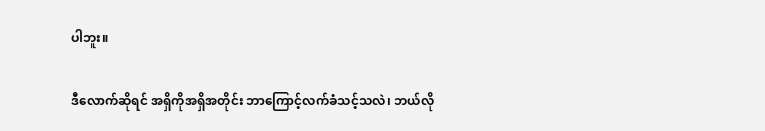ပါဘူး။

ဒီလောက်ဆိုရင် အရှိကိုအရှိအတိုင်း ဘာကြောင့်လက်ခံသင့်သလဲ၊ ဘယ်လို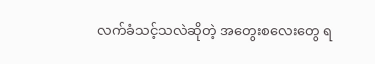လက်ခံသင့်သလဲဆိုတဲ့ အတွေးစလေးတွေ ရ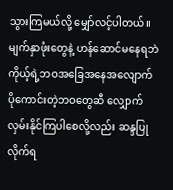သွားကြမယ်လို့ မျှော်လင့်ပါတယ်။ မျက်နှာဖုံးတွေနဲ့ ဟန်ဆောင်မနေရဘဲ ကိုယ့်ရဲ့ဘဝအခြေအနေအလျောက် ပိုကောင်းတဲ့ဘဝတွေဆီ လျှောက်လှမ်းနိုင်ကြပါစေလို့လည်း ဆန္ဒပြုလိုက်ရ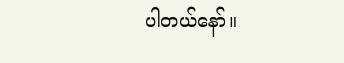ပါတယ်နော်။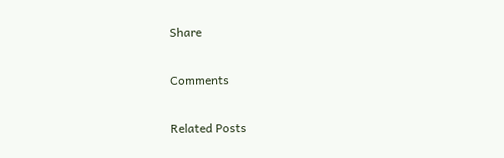Share

Comments

Related Posts